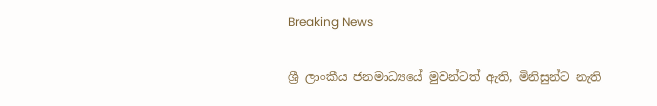Breaking News

ශ්‍රී ලාංකීය ජනමාධ්‍යයේ මුවන්ටත් ඇති, මිනිසුන්ට නැති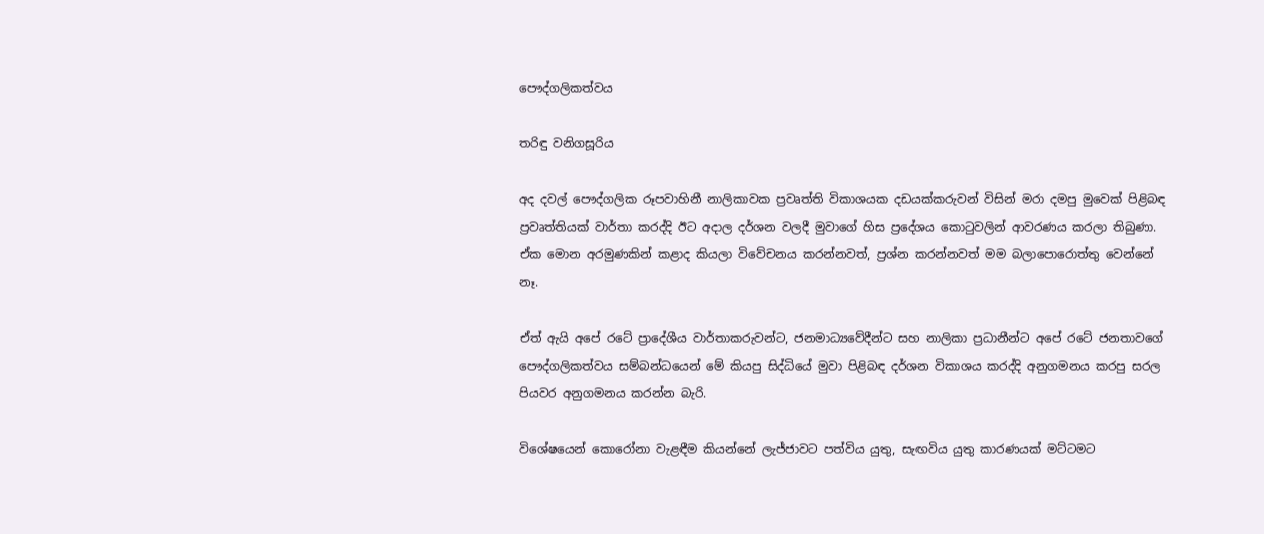පෞද්ගලිකත්වය

තරිඳු වනිගසූරිය

අද දවල් පෞද්ගලික රූපවාහිනී නාලිකාවක ප්‍රවෘත්ති විකාශයක දඩයක්කරුවන් විසින් මරා දමපු මුවෙක් පිළිබඳ ප්‍රවෘත්තියක් වාර්තා කරද්දි ඊට අදාල දර්ශන වලදී මුවාගේ හිස ප්‍රදේශය කොටුවලින් ආවරණය කරලා තිබුණා. ඒක මොන අරමුණකින් කළාද කියලා විවේචනය කරන්නවත්, ප්‍රශ්න කරන්නවත් මම බලාපොරොත්තු වෙන්නේ නෑ.

ඒත් ඇයි අපේ රටේ ප්‍රාදේශීය වාර්තාකරුවන්ට, ජනමාධ්‍යවේදීන්ට සහ නාලිකා ප්‍රධානීන්ට අපේ රටේ ජනතාවගේ පෞද්ගලිකත්වය සම්බන්ධයෙන් මේ කියපු සිද්ධියේ මුවා පිළිබඳ දර්ශන විකාශය කරද්දි අනුගමනය කරපු සරල පියවර අනුගමනය කරන්න බැරි.

විශේෂයෙන් කොරෝනා වැළඳීම කියන්නේ ලැජ්ජාවට පත්විය යුතු, සැඟවිය යුතු කාරණයක් මට්ටමට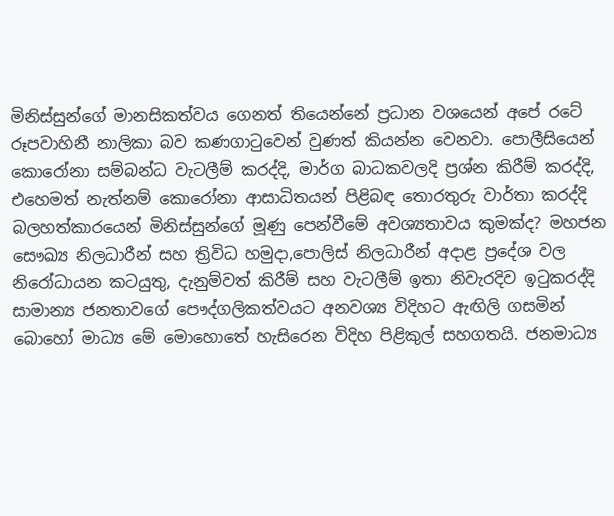මිනිස්සුන්ගේ මානසිකත්වය ගෙනත් තියෙන්නේ ප්‍රධාන වශයෙන් අපේ රටේ රූපවාහිනී නාලිකා බව කණගාටුවෙන් වුණත් කියන්න වෙනවා. පොලීසියෙන් කොරෝනා සම්බන්ධ වැටලීම් කරද්දි, මාර්ග බාධකවලදි ප්‍රශ්න කිරීම් කරද්දි, එහෙමත් නැත්නම් කොරෝනා ආසාධිතයන් පිළිබඳ තොරතුරු වාර්තා කරද්දි බලහත්කාරයෙන් මිනිස්සුන්ගේ මූණු පෙන්වීමේ අවශ්‍යතාවය කුමක්ද? මහජන සෞඛ්‍ය නිලධාරීන් සහ ත්‍රිවිධ හමුදා,පොලිස් නිලධාරීන් අදාළ ප්‍රදේශ වල නිරෝධායන කටයුතු, දැනුම්වත් කිරීම් සහ වැටලීම් ඉතා නිවැරදිව ඉටුකරද්දි සාමාන්‍ය ජනතාවගේ පෞද්ගලිකත්වයට අනවශ්‍ය විදිහට ඇඟිලි ගසමින් බොහෝ මාධ්‍ය මේ මොහොතේ හැසිරෙන විදිහ පිළිකුල් සහගතයි. ජනමාධ්‍ය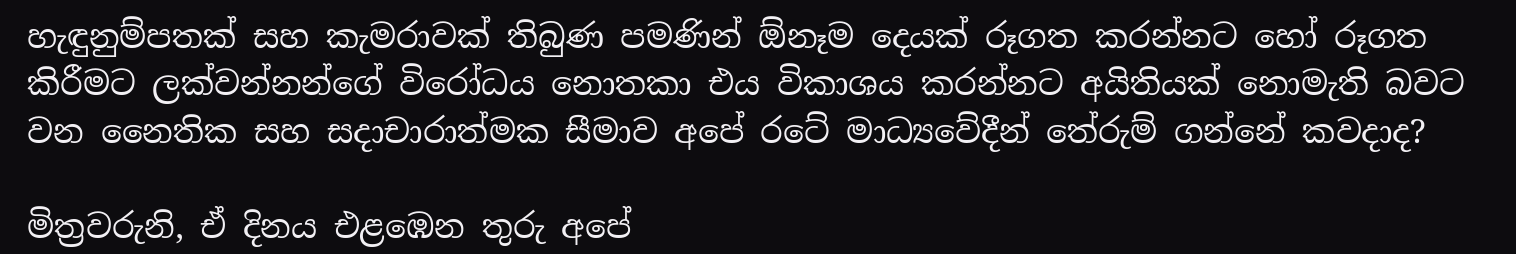හැඳුනුම්පතක් සහ කැමරාවක් තිබුණ පමණින් ඕනෑම දෙයක් රූගත කරන්නට හෝ රූගත කිරීමට ලක්වන්නන්ගේ විරෝධය නොතකා එය විකාශය කරන්නට අයිතියක් නොමැති බවට වන නෛතික සහ සදාචාරාත්මක සීමාව අපේ රටේ මාධ්‍යවේදීන් තේරුම් ගන්නේ කවදාද?

මිත්‍රවරුනි, ඒ දිනය එළඹෙන තුරු අපේ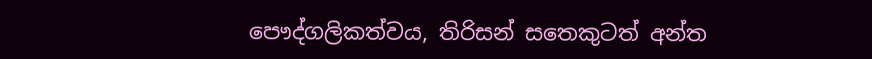පෞද්ගලිකත්වය, තිරිසන් සතෙකුටත් අන්ත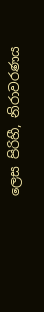ලෙස පිරිහී, නිරාවරණය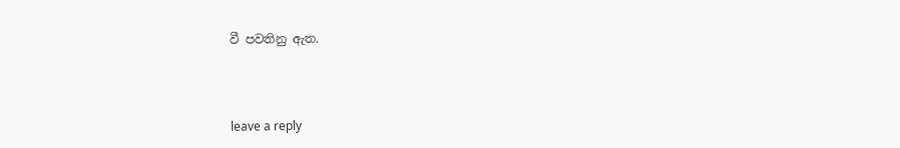වී පවතිනු ඇත.



leave a reply